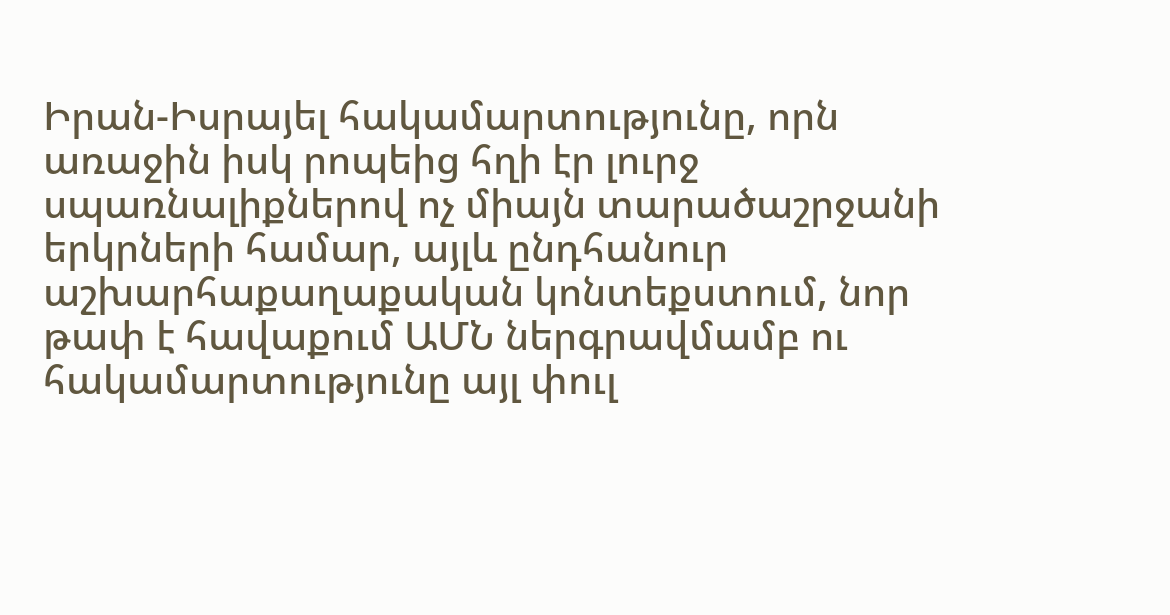Իրան-Իսրայել հակամարտությունը, որն առաջին իսկ րոպեից հղի էր լուրջ սպառնալիքներով ոչ միայն տարածաշրջանի երկրների համար, այլև ընդհանուր աշխարհաքաղաքական կոնտեքստում, նոր թափ է հավաքում ԱՄՆ ներգրավմամբ ու հակամարտությունը այլ փուլ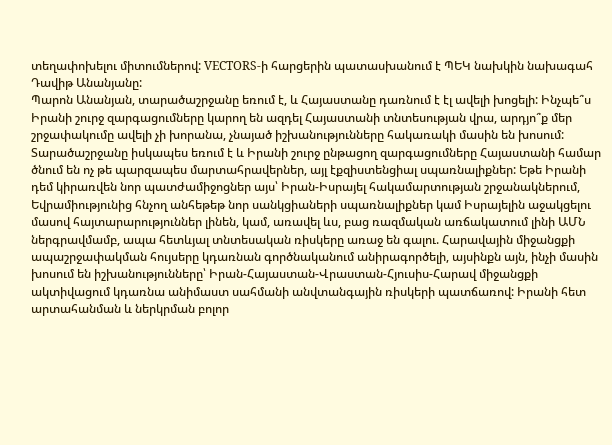տեղափոխելու միտումներով: VECTORS-ի հարցերին պատասխանում է ՊԵԿ նախկին նախագահ Դավիթ Անանյանը:
Պարոն Անանյան, տարածաշրջանը եռում է, և Հայաստանը դառնում է էլ ավելի խոցելի: Ինչպե՞ս Իրանի շուրջ զարգացումները կարող են ազդել Հայաստանի տնտեսության վրա, արդյո՞ք մեր շրջափակումը ավելի չի խորանա, չնայած իշխանությունները հակառակի մասին են խոսում:
Տարածաշրջանը իսկապես եռում է և Իրանի շուրջ ընթացող զարգացումները Հայաստանի համար ծնում են ոչ թե պարզապես մարտահրավերներ, այլ էքզիստենցիալ սպառնալիքներ: Եթե Իրանի դեմ կիրառվեն նոր պատժամիջոցներ այս՝ Իրան-Իսրայել հակամարտության շրջանակներում, Եվրամիությունից հնչող անհեթեթ նոր սանկցիաների սպառնալիքներ կամ Իսրայելին աջակցելու մասով հայտարարություններ լինեն, կամ, առավել ևս, բաց ռազմական առճակատում լինի ԱՄՆ ներգրավմամբ, ապա հետևյալ տնտեսական ռիսկերը առաջ են գալու. Հարավային միջանցքի ապաշրջափակման հույսերը կդառնան գործնականում անիրագործելի, այսինքն այն, ինչի մասին խոսում են իշխանությունները՝ Իրան-Հայաստան-Վրաստան-Հյուսիս-Հարավ միջանցքի ակտիվացում կդառնա անիմաստ սահմանի անվտանգային ռիսկերի պատճառով: Իրանի հետ արտահանման և ներկրման բոլոր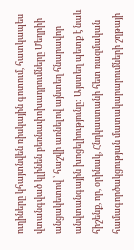ուղիները կհայտնվեն ռիսկային գոտում, հատկապես վտանգված կլինեն բեռնափոխադրումները Մեղրիի անցակետով ՝ հաշվի առնելով այնտեղ հնարավոր անվտանգային խոցելիությունը: Այստեղ պետք է նաև հիշենք, որ, օրինակ, Հնդկաստանի հետ ռազմական համագործակցության մատակարարումների շղթայի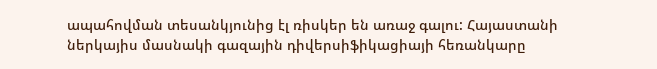ապահովման տեսանկյունից էլ ռիսկեր են առաջ գալու: Հայաստանի ներկայիս մասնակի գազային դիվերսիֆիկացիայի հեռանկարը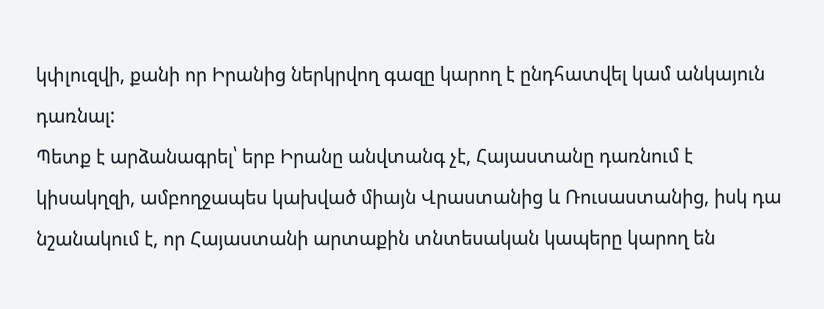կփլուզվի, քանի որ Իրանից ներկրվող գազը կարող է ընդհատվել կամ անկայուն դառնալ:
Պետք է արձանագրել՝ երբ Իրանը անվտանգ չէ, Հայաստանը դառնում է կիսակղզի, ամբողջապես կախված միայն Վրաստանից և Ռուսաստանից, իսկ դա նշանակում է, որ Հայաստանի արտաքին տնտեսական կապերը կարող են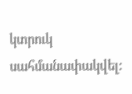կտրուկ սահմանափակվել: